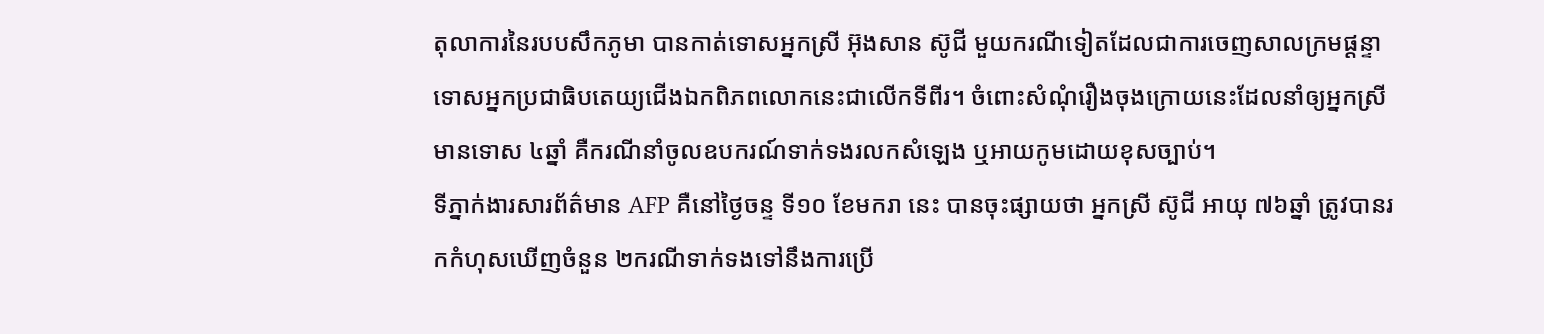តុលាការនៃរបបសឹកភូមា បានកាត់ទោសអ្នកស្រី អ៊ុងសាន ស៊ូជី មួយករណីទៀតដែលជាការចេញសាលក្រមផ្ដន្ទាទោសអ្នកប្រជាធិបតេយ្យជើងឯកពិភពលោកនេះជាលើកទីពីរ។ ចំពោះសំណុំរឿងចុងក្រោយនេះដែលនាំឲ្យអ្នកស្រីមានទោស ៤ឆ្នាំ គឺករណីនាំចូលឧបករណ៍ទាក់ទងរលកសំឡេង ឬអាយកូមដោយខុសច្បាប់។
ទីភ្នាក់ងារសារព័ត៌មាន AFP គឺនៅថ្ងៃចន្ទ ទី១០ ខែមករា នេះ បានចុះផ្សាយថា អ្នកស្រី ស៊ូជី អាយុ ៧៦ឆ្នាំ ត្រូវបានរកកំហុសឃើញចំនួន ២ករណីទាក់ទងទៅនឹងការប្រើ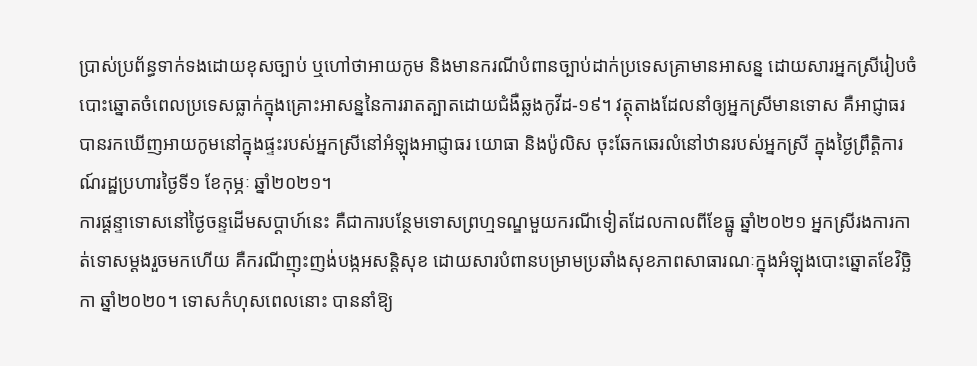ប្រាស់ប្រព័ន្ធទាក់ទងដោយខុសច្បាប់ ឬហៅថាអាយកូម និងមានករណីបំពានច្បាប់ដាក់ប្រទេសគ្រាមានអាសន្ន ដោយសារអ្នកស្រីរៀបចំបោះឆ្នោតចំពេលប្រទេសធ្លាក់ក្នុងគ្រោះអាសន្ននៃការរាតត្បាតដោយជំងឺឆ្លងកូវីដ-១៩។ វត្ថុតាងដែលនាំឲ្យអ្នកស្រីមានទោស គឺអាជ្ញាធរបានរកឃើញអាយកូមនៅក្នុងផ្ទះរបស់អ្នកស្រីនៅអំឡុងអាជ្ញាធរ យោធា និងប៉ូលិស ចុះឆែកឆេរលំនៅឋានរបស់អ្នកស្រី ក្នុងថ្ងៃព្រឹត្តិការណ៍រដ្ឋប្រហារថ្ងៃទី១ ខែកុម្ភៈ ឆ្នាំ២០២១។
ការផ្ដន្ទាទោសនៅថ្ងៃចន្ទដើមសប្ដាហ៍នេះ គឺជាការបន្ថែមទោសព្រហ្មទណ្ឌមួយករណីទៀតដែលកាលពីខែធ្នូ ឆ្នាំ២០២១ អ្នកស្រីរងការកាត់ទោសម្ដងរួចមកហើយ គឺករណីញុះញង់បង្កអសន្តិសុខ ដោយសារបំពានបម្រាមប្រឆាំងសុខភាពសាធារណៈក្នុងអំឡុងបោះឆ្នោតខែវិច្ឆិកា ឆ្នាំ២០២០។ ទោសកំហុសពេលនោះ បាននាំឱ្យ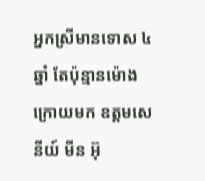អ្នកស្រីមានទោស ៤ឆ្នាំ តែប៉ុន្មានម៉ោងក្រោយមក ឧត្តមសេនីយ៍ មីន អ៊ុ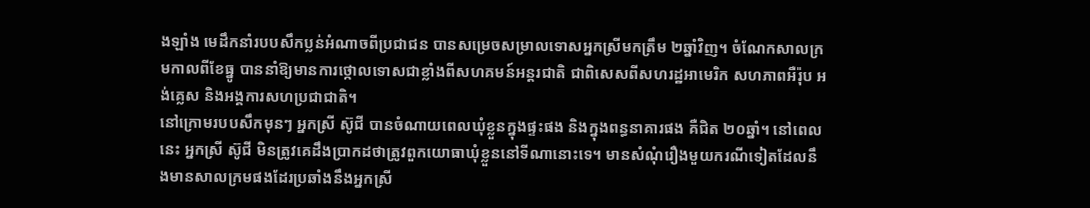ងឡាំង មេដឹកនាំរបបសឹកប្លន់អំណាចពីប្រជាជន បានសម្រេចសម្រាលទោសអ្នកស្រីមកត្រឹម ២ឆ្នាំវិញ។ ចំណែកសាលក្រមកាលពីខែធ្នូ បាននាំឱ្យមានការថ្កោលទោសជាខ្លាំងពីសហគមន៍អន្តរជាតិ ជាពិសេសពីសហរដ្ឋអាមេរិក សហភាពអឺរ៉ុប អង់គ្លេស និងអង្គការសហប្រជាជាតិ។
នៅក្រោមរបបសឹកមុនៗ អ្នកស្រី ស៊ូជី បានចំណាយពេលឃុំខ្លួនក្នុងផ្ទះផង និងក្នុងពន្ធនាគារផង គឺជិត ២០ឆ្នាំ។ នៅពេលនេះ អ្នកស្រី ស៊ូជី មិនត្រូវគេដឹងប្រាកដថាត្រូវពួកយោធាឃុំខ្លួននៅទីណានោះទេ។ មានសំណុំរឿងមួយករណីទៀតដែលនឹងមានសាលក្រមផងដែរប្រឆាំងនឹងអ្នកស្រី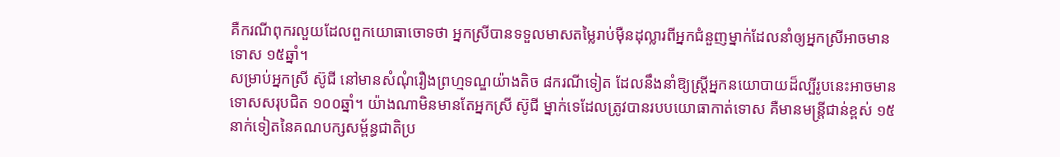គឺករណីពុករលួយដែលពួកយោធាចោទថា អ្នកស្រីបានទទួលមាសតម្លៃរាប់ម៉ឺនដុល្លារពីអ្នកជំនួញម្នាក់ដែលនាំឲ្យអ្នកស្រីអាចមានទោស ១៥ឆ្នាំ។
សម្រាប់អ្នកស្រី ស៊ូជី នៅមានសំណុំរឿងព្រហ្មទណ្ឌយ៉ាងតិច ៨ករណីទៀត ដែលនឹងនាំឱ្យស្ត្រីអ្នកនយោបាយដ៏ល្បីរូបនេះអាចមានទោសសរុបជិត ១០០ឆ្នាំ។ យ៉ាងណាមិនមានតែអ្នកស្រី ស៊ូជី ម្នាក់ទេដែលត្រូវបានរបបយោធាកាត់ទោស គឺមានមន្ត្រីជាន់ខ្ពស់ ១៥នាក់ទៀតនៃគណបក្សសម្ព័ន្ធជាតិប្រ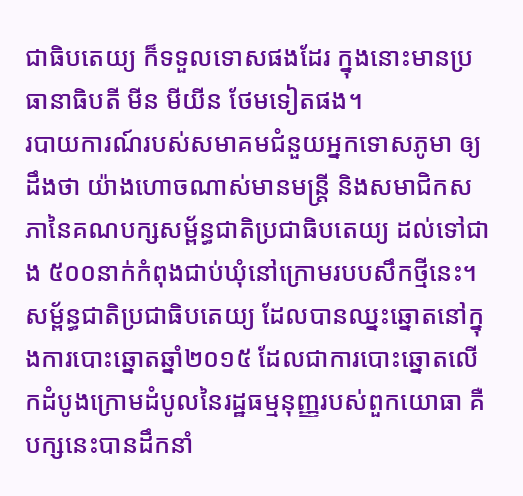ជាធិបតេយ្យ ក៏ទទួលទោសផងដែរ ក្នុងនោះមានប្រធានាធិបតី មីន មីយីន ថែមទៀតផង។
របាយការណ៍របស់សមាគមជំនួយអ្នកទោសភូមា ឲ្យដឹងថា យ៉ាងហោចណាស់មានមន្ត្រី និងសមាជិកសភានៃគណបក្សសម្ព័ន្ធជាតិប្រជាធិបតេយ្យ ដល់ទៅជាង ៥០០នាក់កំពុងជាប់ឃុំនៅក្រោមរបបសឹកថ្មីនេះ។
សម្ព័ន្ធជាតិប្រជាធិបតេយ្យ ដែលបានឈ្នះឆ្នោតនៅក្នុងការបោះឆ្នោតឆ្នាំ២០១៥ ដែលជាការបោះឆ្នោតលើកដំបូងក្រោមដំបូលនៃរដ្ឋធម្មនុញ្ញរបស់ពួកយោធា គឺបក្សនេះបានដឹកនាំ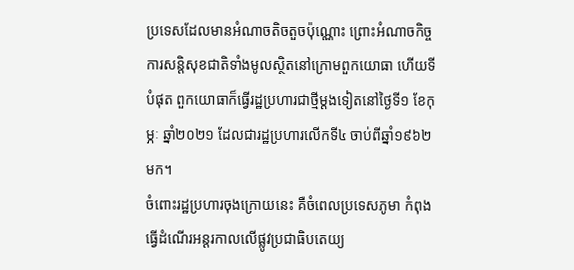ប្រទេសដែលមានអំណាចតិចតួចប៉ុណ្ណោះ ព្រោះអំណាចកិច្ចការសន្តិសុខជាតិទាំងមូលស្ថិតនៅក្រោមពួកយោធា ហើយទីបំផុត ពួកយោធាក៏ធ្វើរដ្ឋប្រហារជាថ្មីម្ដងទៀតនៅថ្ងៃទី១ ខែកុម្ភៈ ឆ្នាំ២០២១ ដែលជារដ្ឋប្រហារលើកទី៤ ចាប់ពីឆ្នាំ១៩៦២ មក។
ចំពោះរដ្ឋប្រហារចុងក្រោយនេះ គឺចំពេលប្រទេសភូមា កំពុងធ្វើដំណើរអន្តរកាលលើផ្លូវប្រជាធិបតេយ្យ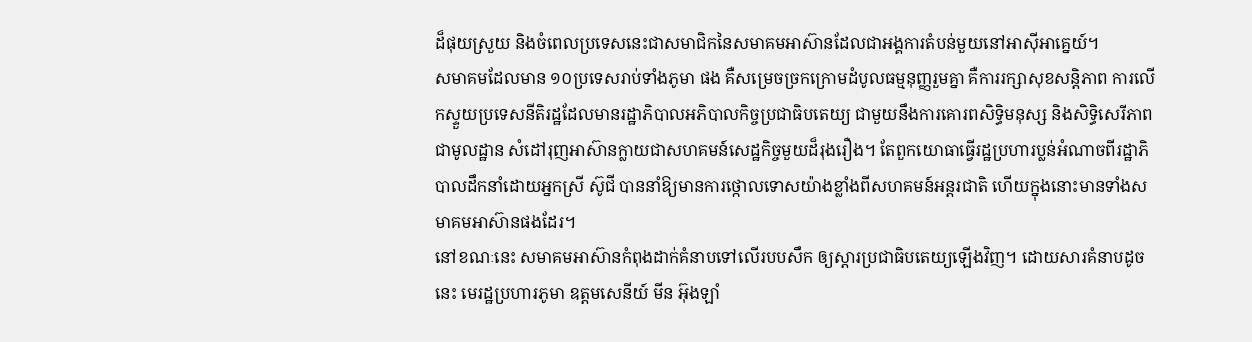ដ៏ផុយស្រួយ និងចំពេលប្រទេសនេះជាសមាជិកនៃសមាគមអាស៊ានដែលជាអង្គការតំបន់មួយនៅអាស៊ីអាគ្នេយ៍។
សមាគមដែលមាន ១០ប្រទេសរាប់ទាំងភូមា ផង គឺសម្រេចច្រកក្រោមដំបូលធម្មនុញ្ញរួមគ្នា គឺការរក្សាសុខសន្តិភាព ការលើកស្ទួយប្រទេសនីតិរដ្ឋដែលមានរដ្ឋាភិបាលអភិបាលកិច្ចប្រជាធិបតេយ្យ ជាមួយនឹងការគោរពសិទ្ធិមនុស្ស និងសិទ្ធិសេរីភាពជាមូលដ្ឋាន សំដៅរុញអាស៊ានក្លាយជាសហគមន៍សេដ្ឋកិច្ចមួយដ៏រុងរឿង។ តែពួកយោធាធ្វើរដ្ឋប្រហារប្លន់អំណាចពីរដ្ឋាភិបាលដឹកនាំដោយអ្នកស្រី ស៊ូជី បាននាំឱ្យមានការថ្កោលទោសយ៉ាងខ្លាំងពីសហគមន៍អន្តរជាតិ ហើយក្នុងនោះមានទាំងសមាគមអាស៊ានផងដែរ។
នៅខណៈនេះ សមាគមអាស៊ានកំពុងដាក់គំនាបទៅលើរបបសឹក ឲ្យស្ដារប្រជាធិបតេយ្យឡើងវិញ។ ដោយសារគំនាបដូចនេះ មេរដ្ឋប្រហារភូមា ឧត្តមសេនីយ៍ មីន អ៊ុងឡាំ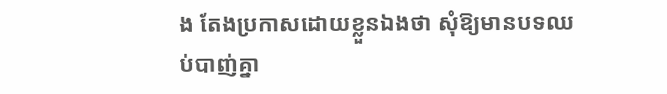ង តែងប្រកាសដោយខ្លួនឯងថា សុំឱ្យមានបទឈប់បាញ់គ្នា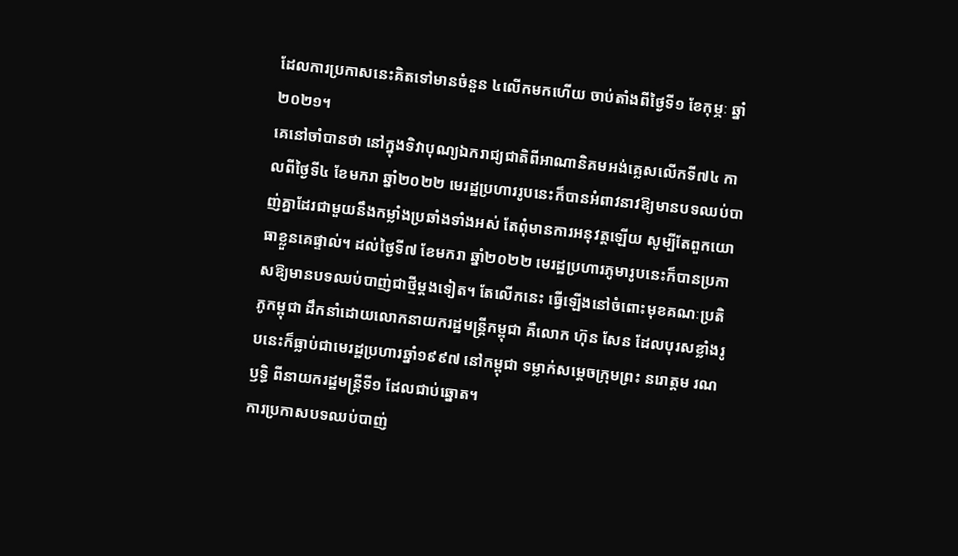ដែលការប្រកាសនេះគិតទៅមានចំនួន ៤លើកមកហើយ ចាប់តាំងពីថ្ងៃទី១ ខែកុម្ភៈ ឆ្នាំ២០២១។
គេនៅចាំបានថា នៅក្នុងទិវាបុណ្យឯករាជ្យជាតិពីអាណានិគមអង់គ្លេសលើកទី៧៤ កាលពីថ្ងៃទី៤ ខែមករា ឆ្នាំ២០២២ មេរដ្ឋប្រហាររូបនេះក៏បានអំពាវនាវឱ្យមានបទឈប់បាញ់គ្នាដែរជាមួយនឹងកម្លាំងប្រឆាំងទាំងអស់ តែពុំមានការអនុវត្តឡើយ សូម្បីតែពួកយោធាខ្លួនគេផ្ទាល់។ ដល់ថ្ងៃទី៧ ខែមករា ឆ្នាំ២០២២ មេរដ្ឋប្រហារភូមារូបនេះក៏បានប្រកាសឱ្យមានបទឈប់បាញ់ជាថ្មីម្ដងទៀត។ តែលើកនេះ ធ្វើឡើងនៅចំពោះមុខគណៈប្រតិភូកម្ពុជា ដឹកនាំដោយលោកនាយករដ្ឋមន្ត្រីកម្ពុជា គឺលោក ហ៊ុន សែន ដែលបុរសខ្លាំងរូបនេះក៏ធ្លាប់ជាមេរដ្ឋប្រហារឆ្នាំ១៩៩៧ នៅកម្ពុជា ទម្លាក់សម្ដេចក្រុមព្រះ នរោត្តម រណឫទ្ធិ ពីនាយករដ្ឋមន្ត្រីទី១ ដែលជាប់ឆ្នោត។
ការប្រកាសបទឈប់បាញ់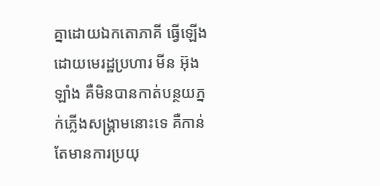គ្នាដោយឯកតោភាគី ធ្វើឡើងដោយមេរដ្ឋប្រហារ មីន អ៊ុងឡាំង គឺមិនបានកាត់បន្ថយភ្នក់ភ្លើងសង្គ្រាមនោះទេ គឺកាន់តែមានការប្រយុ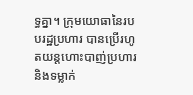ទ្ធគ្នា។ ក្រុមយោធានៃរបបរដ្ឋប្រហារ បានប្រើរហូតយន្តហោះបាញ់ប្រហារ និងទម្លាក់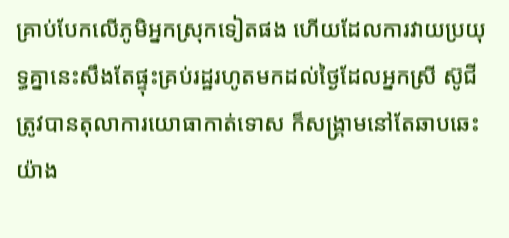គ្រាប់បែកលើភូមិអ្នកស្រុកទៀតផង ហើយដែលការវាយប្រយុទ្ធគ្នានេះសឹងតែផ្ទុះគ្រប់រដ្ឋរហូតមកដល់ថ្ងៃដែលអ្នកស្រី ស៊ូជី ត្រូវបានតុលាការយោធាកាត់ទោស ក៏សង្គ្រាមនៅតែឆាបឆេះយ៉ាង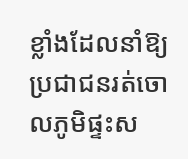ខ្លាំងដែលនាំឱ្យប្រជាជនរត់ចោលភូមិផ្ទះស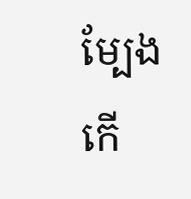ម្បែងកើ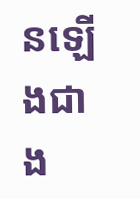នឡើងជាង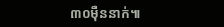៣០ម៉ឺននាក់៕